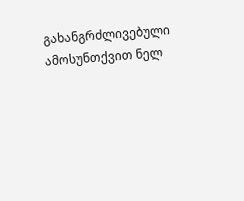გახანგრძლივებული ამოსუნთქვით ნელ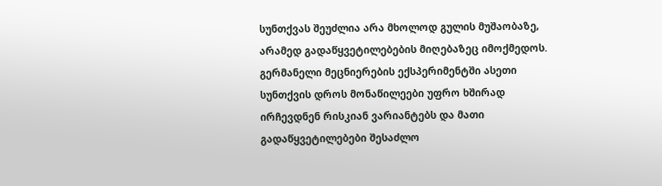სუნთქვას შეუძლია არა მხოლოდ გულის მუშაობაზე, არამედ გადაწყვეტილებების მიღებაზეც იმოქმედოს. გერმანელი მეცნიერების ექსპერიმენტში ასეთი სუნთქვის დროს მონაწილეები უფრო ხშირად ირჩევდნენ რისკიან ვარიანტებს და მათი გადაწყვეტილებები შესაძლო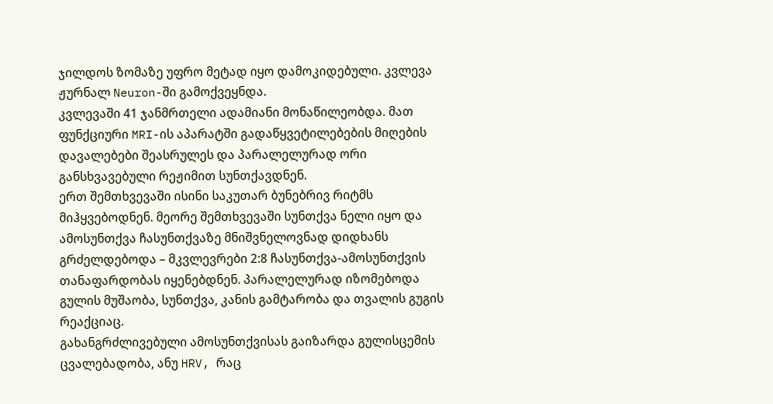ჯილდოს ზომაზე უფრო მეტად იყო დამოკიდებული. კვლევა ჟურნალ Neuron-ში გამოქვეყნდა.
კვლევაში 41 ჯანმრთელი ადამიანი მონაწილეობდა. მათ ფუნქციური MRI-ის აპარატში გადაწყვეტილებების მიღების დავალებები შეასრულეს და პარალელურად ორი განსხვავებული რეჟიმით სუნთქავდნენ.
ერთ შემთხვევაში ისინი საკუთარ ბუნებრივ რიტმს მიჰყვებოდნენ. მეორე შემთხვევაში სუნთქვა ნელი იყო და ამოსუნთქვა ჩასუნთქვაზე მნიშვნელოვნად დიდხანს გრძელდებოდა – მკვლევრები 2:8 ჩასუნთქვა-ამოსუნთქვის თანაფარდობას იყენებდნენ. პარალელურად იზომებოდა გულის მუშაობა, სუნთქვა, კანის გამტარობა და თვალის გუგის რეაქციაც.
გახანგრძლივებული ამოსუნთქვისას გაიზარდა გულისცემის ცვალებადობა, ანუ HRV, რაც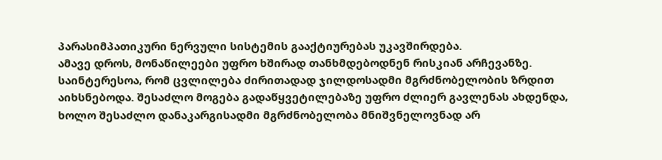პარასიმპათიკური ნერვული სისტემის გააქტიურებას უკავშირდება.
ამავე დროს, მონაწილეები უფრო ხშირად თანხმდებოდნენ რისკიან არჩევანზე.
საინტერესოა, რომ ცვლილება ძირითადად ჯილდოსადმი მგრძნობელობის ზრდით აიხსნებოდა. შესაძლო მოგება გადაწყვეტილებაზე უფრო ძლიერ გავლენას ახდენდა, ხოლო შესაძლო დანაკარგისადმი მგრძნობელობა მნიშვნელოვნად არ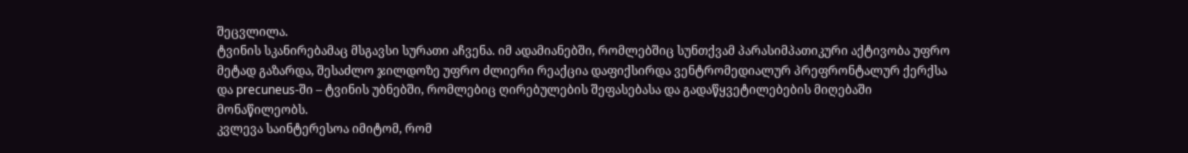შეცვლილა.
ტვინის სკანირებამაც მსგავსი სურათი აჩვენა. იმ ადამიანებში, რომლებშიც სუნთქვამ პარასიმპათიკური აქტივობა უფრო მეტად გაზარდა, შესაძლო ჯილდოზე უფრო ძლიერი რეაქცია დაფიქსირდა ვენტრომედიალურ პრეფრონტალურ ქერქსა და precuneus-ში – ტვინის უბნებში, რომლებიც ღირებულების შეფასებასა და გადაწყვეტილებების მიღებაში მონაწილეობს.
კვლევა საინტერესოა იმიტომ, რომ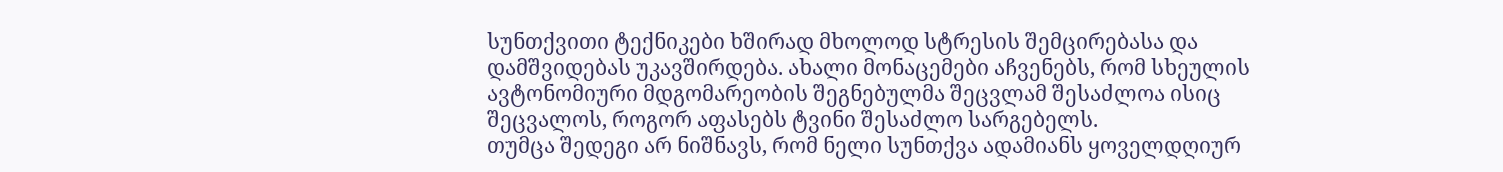სუნთქვითი ტექნიკები ხშირად მხოლოდ სტრესის შემცირებასა და დამშვიდებას უკავშირდება. ახალი მონაცემები აჩვენებს, რომ სხეულის ავტონომიური მდგომარეობის შეგნებულმა შეცვლამ შესაძლოა ისიც შეცვალოს, როგორ აფასებს ტვინი შესაძლო სარგებელს.
თუმცა შედეგი არ ნიშნავს, რომ ნელი სუნთქვა ადამიანს ყოველდღიურ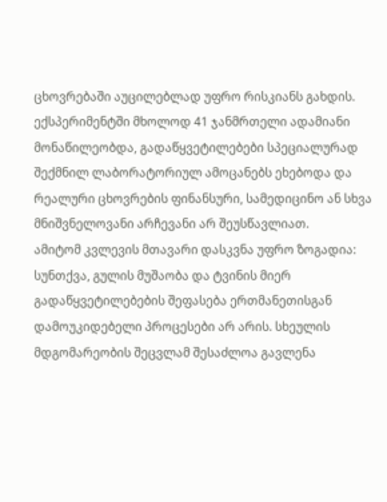ცხოვრებაში აუცილებლად უფრო რისკიანს გახდის.
ექსპერიმენტში მხოლოდ 41 ჯანმრთელი ადამიანი მონაწილეობდა, გადაწყვეტილებები სპეციალურად შექმნილ ლაბორატორიულ ამოცანებს ეხებოდა და რეალური ცხოვრების ფინანსური, სამედიცინო ან სხვა მნიშვნელოვანი არჩევანი არ შეუსწავლიათ.
ამიტომ კვლევის მთავარი დასკვნა უფრო ზოგადია: სუნთქვა, გულის მუშაობა და ტვინის მიერ გადაწყვეტილებების შეფასება ერთმანეთისგან დამოუკიდებელი პროცესები არ არის. სხეულის მდგომარეობის შეცვლამ შესაძლოა გავლენა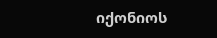იქონიოს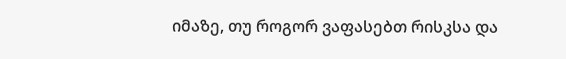იმაზე, თუ როგორ ვაფასებთ რისკსა და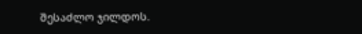შესაძლო ჯილდოს.